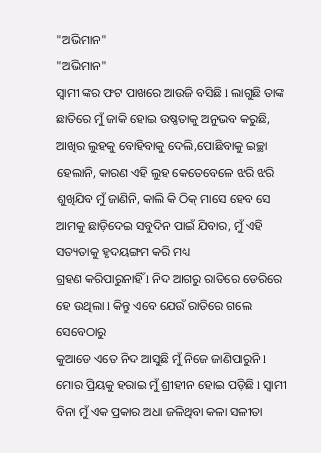"ଅଭିମାନ"
"ଅଭିମାନ"
ସ୍ୱାମୀ ଙ୍କର ଫଟ ପାଖରେ ଆଉଜି ବସିଛି l ଲାଗୁଛି ତାଙ୍କ ଛାତିରେ ମୁଁ ଜାକି ହୋଇ ଉଷ୍ଣତାକୁ ଅନୁଭବ କରୁଛି, ଆଖିର ଲୁହକୁ ବୋହିବାକୁ ଦେଲି,ପୋଛିବାକୁ ଇଚ୍ଛା ହେଲାନି, କାରଣ ଏହି ଲୁହ କେତେବେଳେ ଝରି ଝରି ଶୁଖିଯିବ ମୁଁ ଜାଣିନି, କାଲି କି ଠିକ୍ ମାସେ ହେବ ସେ ଆମକୁ ଛାଡ଼ିଦେଇ ସବୁଦିନ ପାଇଁ ଯିବାର, ମୁଁ ଏହି ସତ୍ୟତାକୁ ହୃଦୟଙ୍ଗମ କରି ମଧ୍ୟ
ଗ୍ରହଣ କରିପାରୁନାହିଁ l ନିଦ ଆଗରୁ ରାତିରେ ଡେରିରେ ହେ ଉଥିଲା l କିନ୍ତୁ ଏବେ ଯେଉଁ ରାତିରେ ଗଲେ ସେବେଠାରୁ
କୁଆଡେ ଏତେ ନିଦ ଆସୁଛି ମୁଁ ନିଜେ ଜାଣିପାରୁନି l
ମୋର ପ୍ରିୟକୁ ହରାଇ ମୁଁ ଶ୍ରୀହୀନ ହୋଇ ପଡ଼ିଛି l ସ୍ୱାମୀ ବିନା ମୁଁ ଏକ ପ୍ରକାର ଅଧା ଜଳିଥିବା କଳା ସଳୀତା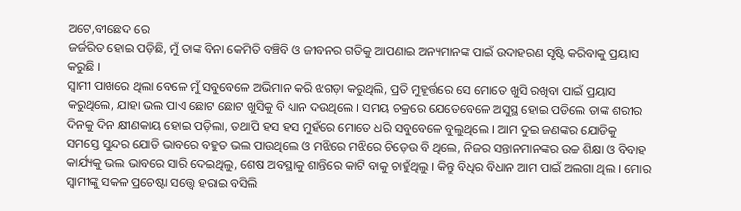ଅଟେ,ବୀଛେଦ ରେ
ଜର୍ଜରିତ ହୋଇ ପଡ଼ିଛି, ମୁଁ ତାଙ୍କ ବିନା କେମିତି ବଞ୍ଚିବି ଓ ଜୀବନର ଗତିକୁ ଆପଣାଇ ଅନ୍ୟମାନଙ୍କ ପାଇଁ ଉଦାହରଣ ସୃଷ୍ଟି କରିବାକୁ ପ୍ରୟାସ କରୁଛି ।
ସ୍ୱାମୀ ପାଖରେ ଥିଲା ବେଳେ ମୁଁ ସବୁବେଳେ ଅଭିମାନ କରି ଝଗଡ଼ା କରୁଥିଲି, ପ୍ରତି ମୁହୂର୍ତ୍ତରେ ସେ ମୋତେ ଖୁସି ରଖିବା ପାଇଁ ପ୍ରୟାସ କରୁଥିଲେ, ଯାହା ଭଲ ପାଏ ଛୋଟ ଛୋଟ ଖୁସିକୁ ବି ଧ୍ୟାନ ଦଉଥିଲେ । ସମୟ ଚକ୍ରରେ ଯେତେବେଳେ ଅସୁସ୍ଥ ହୋଇ ପଡିଲେ ତାଙ୍କ ଶରୀର ଦିନକୁ ଦିନ କ୍ଷୀଣକାୟ ହୋଇ ପଡ଼ିଲା, ତଥାପି ହସ ହସ ମୁହଁରେ ମୋତେ ଧରି ସବୁବେଳେ ବୁଲୁଥିଲେ । ଆମ ଦୁଇ ଜଣଙ୍କର ଯୋଡିକୁ ସମସ୍ତେ ସୁନ୍ଦର ଯୋଡି ଭାବରେ ବହୁତ ଭଲ ପାଉଥିଲେ ଓ ମଝିରେ ମଝିରେ ଚିଡ଼େଉ ବି ଥିଲେ, ନିଜର ସନ୍ତାନମାନଙ୍କର ଉଚ୍ଚ ଶିକ୍ଷା ଓ ବିବାହ କାର୍ଯ୍ୟକୁ ଭଲ ଭାବରେ ସାରି ଦେଇଥିଲୁ, ଶେଷ ଅବସ୍ଥାକୁ ଶାନ୍ତିରେ କାଟି ବାକୁ ଚାହୁଁଥିଲୁ । କିନ୍ତୁ ବିଧିର ବିଧାନ ଆମ ପାଇଁ ଅଲଗା ଥିଲ । ମୋର ସ୍ୱାମୀଙ୍କୁ ସକଳ ପ୍ରଚେଷ୍ଟା ସତ୍ତ୍ୱେ ହରାଇ ବସିଲି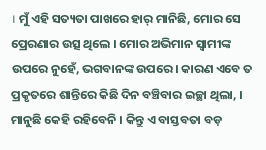। ମୁଁ ଏହି ସତ୍ୟତା ପାଖରେ ହାର୍ ମାନିଛି, ମୋର ସେ ପ୍ରେରଣାର ଉତ୍ସ ଥିଲେ । ମୋର ଅଭିମାନ ସ୍ୱାମୀଙ୍କ ଉପରେ ନୁହେଁ, ଭଗବାନଙ୍କ ଉପରେ । କାରଣ ଏବେ ତ ପ୍ରକୃତରେ ଶାନ୍ତିରେ କିଛି ଦିନ ବଞ୍ଚିବାର ଇଚ୍ଛା ଥିଲା, । ମାନୁଛି କେହି ରହିବେନି । କିନ୍ତୁ ଏ ବାସ୍ତବତା ବଡ଼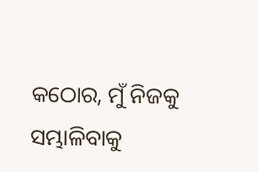କଠୋର, ମୁଁ ନିଜକୁ ସମ୍ଭାଳିବାକୁ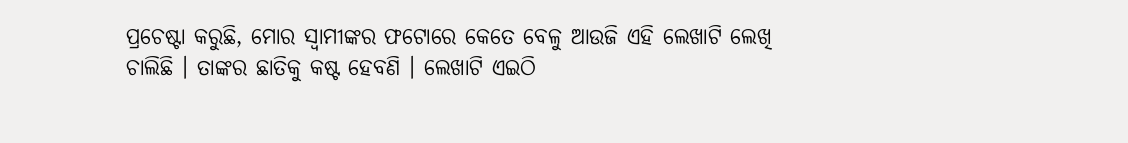ପ୍ରଚେଷ୍ଟା କରୁଛି, ମୋର ସ୍ୱାମୀଙ୍କର ଫଟୋରେ କେତେ ବେଳୁ ଆଉଜି ଏହି ଲେଖାଟି ଲେଖି ଚାଲିଛି । ତାଙ୍କର ଛାତିକୁ କଷ୍ଟ ହେବଣି । ଲେଖାଟି ଏଇଠି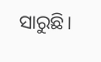ସାରୁଛି।